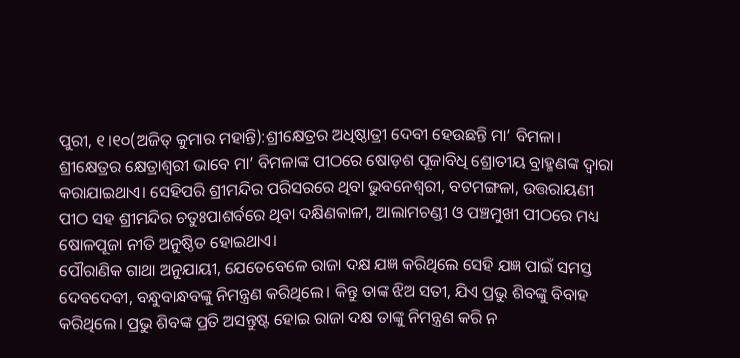ପୁରୀ, ୧।୧୦(ଅଜିତ୍ କୁମାର ମହାନ୍ତି):ଶ୍ରୀକ୍ଷେତ୍ରର ଅଧିଷ୍ଠାତ୍ରୀ ଦେବୀ ହେଉଛନ୍ତି ମା’ ବିମଳା। ଶ୍ରୀକ୍ଷେତ୍ରର କ୍ଷେତ୍ରାଶ୍ୱରୀ ଭାବେ ମା’ ବିମଳାଙ୍କ ପୀଠରେ ଷୋଡ଼ଶ ପୂଜାବିଧି ଶ୍ରୋତୀୟ ବ୍ରାହ୍ମଣଙ୍କ ଦ୍ୱାରା କରାଯାଇଥାଏ। ସେହିପରି ଶ୍ରୀମନ୍ଦିର ପରିସରରେ ଥିବା ଭୁବନେଶ୍ୱରୀ, ବଟମଙ୍ଗଳା, ଉତ୍ତରାୟଣୀ ପୀଠ ସହ ଶ୍ରୀମନ୍ଦିର ଚତୁଃପାଶର୍ବରେ ଥିବା ଦକ୍ଷିଣକାଳୀ, ଆଲାମଚଣ୍ଡୀ ଓ ପଞ୍ଚମୁଖୀ ପୀଠରେ ମଧ୍ୟ ଷୋଳପୂଜା ନୀତି ଅନୁଷ୍ଠିତ ହୋଇଥାଏ।
ପୌରାଣିକ ଗାଥା ଅନୁଯାୟୀ, ଯେତେବେଳେ ରାଜା ଦକ୍ଷ ଯଜ୍ଞ କରିଥିଲେ ସେହି ଯଜ୍ଞ ପାଇଁ ସମସ୍ତ ଦେବଦେବୀ, ବନ୍ଧୁବାନ୍ଧବଙ୍କୁ ନିମନ୍ତ୍ରଣ କରିଥିଲେ। କିନ୍ତୁ ତାଙ୍କ ଝିଅ ସତୀ, ଯିଏ ପ୍ରଭୁ ଶିବଙ୍କୁ ବିବାହ କରିଥିଲେ। ପ୍ରଭୁ ଶିବଙ୍କ ପ୍ରତି ଅସନ୍ତୁଷ୍ଟ ହୋଇ ରାଜା ଦକ୍ଷ ତାଙ୍କୁ ନିମନ୍ତ୍ରଣ କରି ନ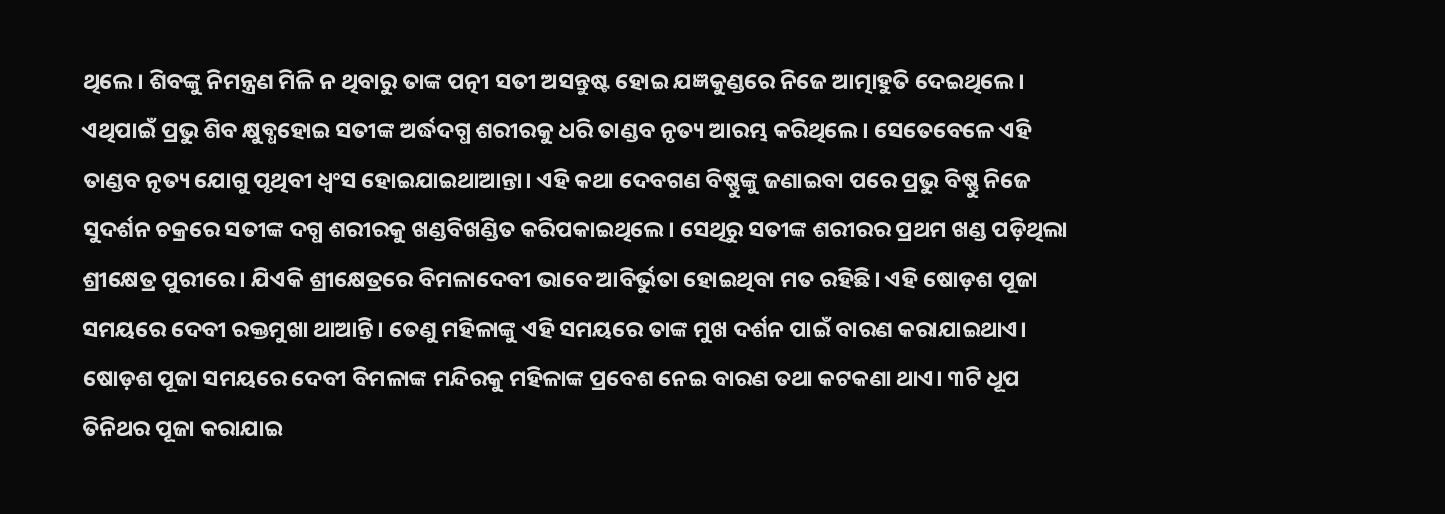ଥିଲେ। ଶିବଙ୍କୁ ନିମନ୍ତ୍ରଣ ମିଳି ନ ଥିବାରୁ ତାଙ୍କ ପତ୍ନୀ ସତୀ ଅସନ୍ତୁଷ୍ଟ ହୋଇ ଯଜ୍ଞକୁଣ୍ଡରେ ନିଜେ ଆତ୍ମାହୁତି ଦେଇଥିଲେ। ଏଥିପାଇଁ ପ୍ରଭୁ ଶିବ କ୍ଷୁବ୍ଧହୋଇ ସତୀଙ୍କ ଅର୍ଦ୍ଧଦଗ୍ଧ ଶରୀରକୁ ଧରି ତାଣ୍ଡବ ନୃତ୍ୟ ଆରମ୍ଭ କରିଥିଲେ। ସେତେବେଳେ ଏହି ତାଣ୍ଡବ ନୃତ୍ୟ ଯୋଗୁ ପୃଥିବୀ ଧ୍ୱଂସ ହୋଇଯାଇଥାଆନ୍ତା। ଏହି କଥା ଦେବଗଣ ବିଷ୍ଣୁଙ୍କୁ ଜଣାଇବା ପରେ ପ୍ରଭୁ ବିଷ୍ଣୁ ନିଜେ ସୁଦର୍ଶନ ଚକ୍ରରେ ସତୀଙ୍କ ଦଗ୍ଧ ଶରୀରକୁ ଖଣ୍ଡବିଖଣ୍ଡିତ କରିପକାଇଥିଲେ। ସେଥିରୁ ସତୀଙ୍କ ଶରୀରର ପ୍ରଥମ ଖଣ୍ଡ ପଡ଼ିଥିଲା ଶ୍ରୀକ୍ଷେତ୍ର ପୁରୀରେ। ଯିଏକି ଶ୍ରୀକ୍ଷେତ୍ରରେ ବିମଳାଦେବୀ ଭାବେ ଆବିର୍ଭୁତା ହୋଇଥିବା ମତ ରହିଛି। ଏହି ଷୋଡ଼ଶ ପୂଜା ସମୟରେ ଦେବୀ ରକ୍ତମୁଖା ଥାଆନ୍ତି। ତେଣୁ ମହିଳାଙ୍କୁ ଏହି ସମୟରେ ତାଙ୍କ ମୁଖ ଦର୍ଶନ ପାଇଁ ବାରଣ କରାଯାଇଥାଏ। ଷୋଡ଼ଶ ପୂଜା ସମୟରେ ଦେବୀ ବିମଳାଙ୍କ ମନ୍ଦିରକୁ ମହିଳାଙ୍କ ପ୍ରବେଶ ନେଇ ବାରଣ ତଥା କଟକଣା ଥାଏ। ୩ଟି ଧୂପ ତିନିଥର ପୂଜା କରାଯାଇ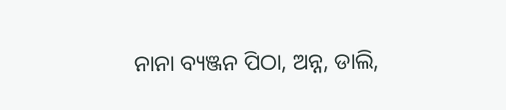ନାନା ବ୍ୟଞ୍ଜନ ପିଠା, ଅନ୍ନ, ଡାଲି,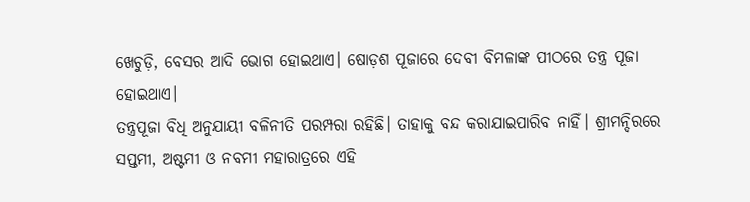ଖେଚୁଡ଼ି, ବେସର ଆଦି ଭୋଗ ହୋଇଥାଏ। ଷୋଡ଼ଶ ପୂଜାରେ ଦେବୀ ବିମଳାଙ୍କ ପୀଠରେ ତନ୍ତ୍ର ପୂଜା ହୋଇଥାଏ।
ତନ୍ତ୍ରପୂଜା ବିଧି ଅନୁଯାୟୀ ବଳିନୀତି ପରମ୍ପରା ରହିଛି। ତାହାକୁ ବନ୍ଦ କରାଯାଇପାରିବ ନାହିଁ। ଶ୍ରୀମନ୍ଦିରରେ ସପ୍ତମୀ, ଅଷ୍ଟମୀ ଓ ନବମୀ ମହାରାତ୍ରରେ ଏହି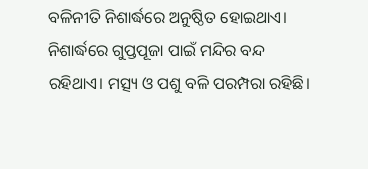ବଳିନୀତି ନିଶାର୍ଦ୍ଧରେ ଅନୁଷ୍ଠିତ ହୋଇଥାଏ। ନିଶାର୍ଦ୍ଧରେ ଗୁପ୍ତପୂଜା ପାଇଁ ମନ୍ଦିର ବନ୍ଦ ରହିଥାଏ। ମତ୍ସ୍ୟ ଓ ପଶୁ ବଳି ପରମ୍ପରା ରହିଛି।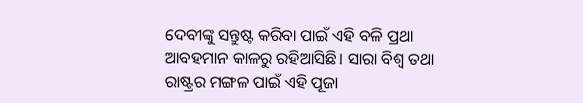ଦେବୀଙ୍କୁ ସନ୍ତୁଷ୍ଟ କରିବା ପାଇଁ ଏହି ବଳି ପ୍ରଥା ଆବହମାନ କାଳରୁ ରହିଆସିଛି। ସାରା ବିଶ୍ୱ ତଥା ରାଷ୍ଟ୍ରର ମଙ୍ଗଳ ପାଇଁ ଏହି ପୂଜା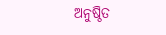ଅନୁଷ୍ଠିତ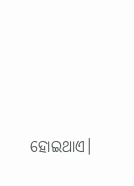ହୋଇଥାଏ।